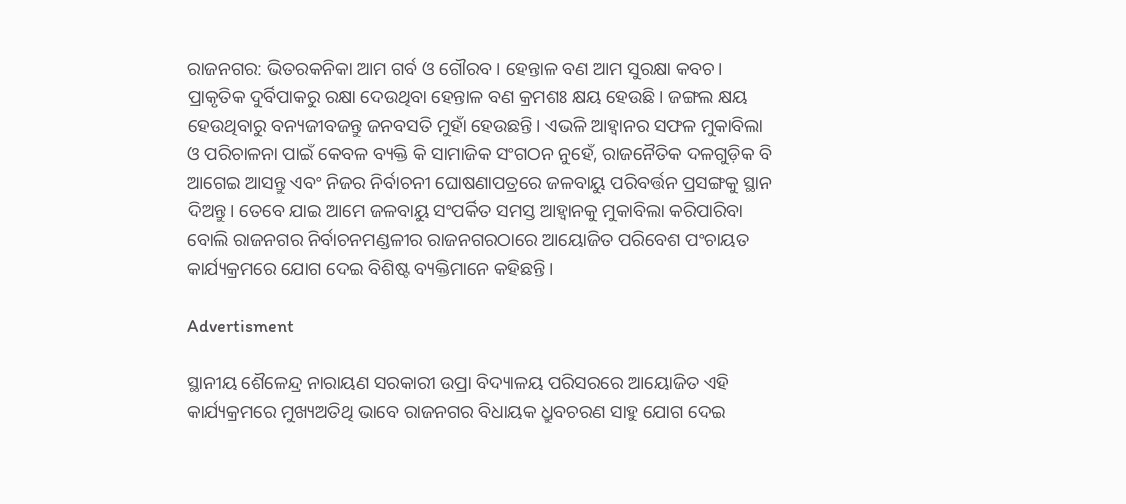ରାଜନଗର: ଭିତରକନିକା ଆମ ଗର୍ବ ଓ ଗୌରବ। ହେନ୍ତାଳ ବଣ ଆମ ସୁରକ୍ଷା କବଚ। ପ୍ରାକୃତିକ ଦୁର୍ବିପାକରୁ ରକ୍ଷା ଦେଉଥିବା ହେନ୍ତାଳ ବଣ କ୍ରମଶଃ କ୍ଷୟ ହେଉଛି। ଜଙ୍ଗଲ କ୍ଷୟ ହେଉଥିବାରୁ ବନ୍ୟଜୀବଜନ୍ତୁ ଜନବସତି ମୁହାଁ ହେଉଛନ୍ତି। ଏଭଳି ଆହ୍ବାନର ସଫଳ ମୁକାବିଲା ଓ ପରିଚାଳନା ପାଇଁ କେବଳ ବ୍ୟକ୍ତି କି ସାମାଜିକ ସଂଗଠନ ନୁହେଁ, ରାଜନୈତିକ ଦଳଗୁଡ଼ିକ ବି ଆଗେଇ ଆସନ୍ତୁ ଏବଂ ନିଜର ନିର୍ବାଚନୀ ଘୋଷଣାପତ୍ରରେ ଜଳବାୟୁ ପରିବର୍ତ୍ତନ ପ୍ରସଙ୍ଗକୁ ସ୍ଥାନ ଦିଅନ୍ତୁ। ତେବେ ଯାଇ ଆମେ ଜଳବାୟୁ ସଂପର୍କିତ ସମସ୍ତ ଆହ୍ବାନକୁ ମୁକାବିଲା କରିପାରିବା ବୋଲି ରାଜନଗର ନିର୍ବାଚନମଣ୍ଡଳୀର ରାଜନଗରଠାରେ ଆୟୋଜିତ ପରିବେଶ ପଂଚାୟତ କାର୍ଯ୍ୟକ୍ରମରେ ଯୋଗ ଦେଇ ବିଶିଷ୍ଟ ବ୍ୟକ୍ତିମାନେ କହିଛନ୍ତି।

Advertisment

ସ୍ଥାନୀୟ ଶୈଳେନ୍ଦ୍ର ନାରାୟଣ ସରକାରୀ ଉପ୍ରା ବିଦ୍ୟାଳୟ ପରିସରରେ ଆୟୋଜିତ ଏହି କାର୍ଯ୍ୟକ୍ରମରେ ମୁଖ୍ୟଅତିଥି ଭାବେ ରାଜନଗର ବିଧାୟକ ଧ୍ରୁବଚରଣ ସାହୁ ଯୋଗ ଦେଇ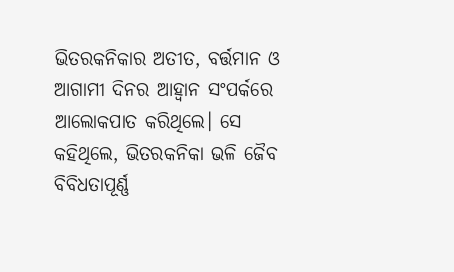ଭିତରକନିକାର ଅତୀତ, ବର୍ତ୍ତମାନ ଓ ଆଗାମୀ ଦିନର ଆହ୍ବାନ ସଂପର୍କରେ ଆଲୋକପାତ କରିଥିଲେ। ସେ କହିଥିଲେ, ଭିତରକନିକା ଭଳି ଜୈବ ବିବିଧତାପୂର୍ଣ୍ଣ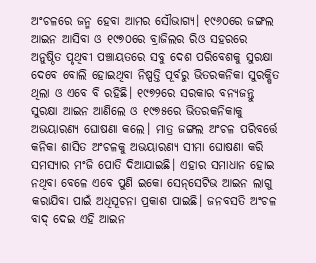ଅଂଚଳରେ ଜନ୍ମ ହେବା ଆମର ସୌଭାଗ୍ୟ। ୧୯୬୦ରେ ଜଙ୍ଗଲ ଆଇନ ଆସିବା ଓ ୧୯୭୦ରେ ବ୍ରାଜିଲର ରିଓ ସହରରେ ଅନୁଷ୍ଠିତ ପୃଥିବୀ ପଞ୍ଚାୟତରେ ସବୁ ଦେଶ ପରିବେଶକୁ ସୁରକ୍ଷା ଦେବେ ବୋଲି ହୋଇଥିବା ନିଷ୍ପତ୍ତି ପୂର୍ବରୁ ଭିତରକନିକା ସୁରକ୍ଷିତ ଥିଲା ଓ ଏବେ ବି ରହିଛି। ୧୯୭୨ରେ ସରକାର ବନ୍ୟଜନ୍ତୁ ସୁରକ୍ଷା ଆଇନ ଆଣିଲେ ଓ ୧୯୭୫ରେ ଭିତରକନିକାକୁ ଅଭୟାରଣ୍ୟ ଘୋଷଣା କଲେ। ମାତ୍ର ଜଙ୍ଗଲ ଅଂଚଳ ପରିବର୍ତ୍ତେ କନିକା ଶାସିତ ଅଂଚଳକୁ ଅଭୟାରଣ୍ୟ ସୀମା ଘୋଷଣା କରି ସମସ୍ୟାର ମଂଜି ପୋତି ଦିଆଯାଇଛି। ଏହାର ସମାଧାନ ହୋଇ ନଥିବା ବେଳେ ଏବେ ପୁଣି ଇକୋ ସେନ୍‌ସେଟିଭ ଆଇନ ଲାଗୁ କରାଯିବା ପାଇଁ ଅଧିସୂଚନା ପ୍ରକାଶ ପାଇଛି। ଜନବସତି ଅଂଚଳ ବାଦ୍‌ ଦେଇ ଏହି ଆଇନ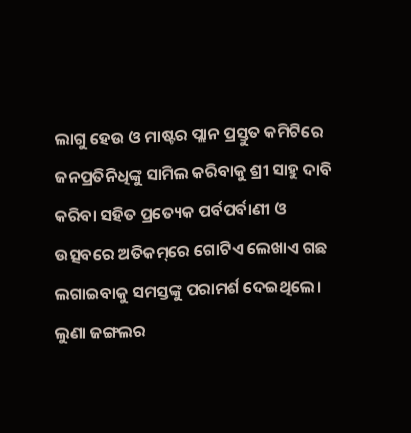ଲାଗୁ ହେଉ ଓ ମାଷ୍ଟର ପ୍ଲାନ ପ୍ରସ୍ତୁତ କମିଟିରେ ଜନପ୍ରତିନିଧିଙ୍କୁ ସାମିଲ କରିବାକୁ ଶ୍ରୀ ସାହୁ ଦାବି କରିବା ସହିତ ପ୍ରତ୍ୟେକ ପର୍ବପର୍ବାଣୀ ଓ ଉତ୍ସବରେ ଅତିକମ୍‌ରେ ଗୋଟିଏ ଲେଖାଏ ଗଛ ଲଗାଇବାକୁ ସମସ୍ତଙ୍କୁ ପରାମର୍ଶ ଦେଇଥିଲେ। ଲୁଣା ଜଙ୍ଗଲର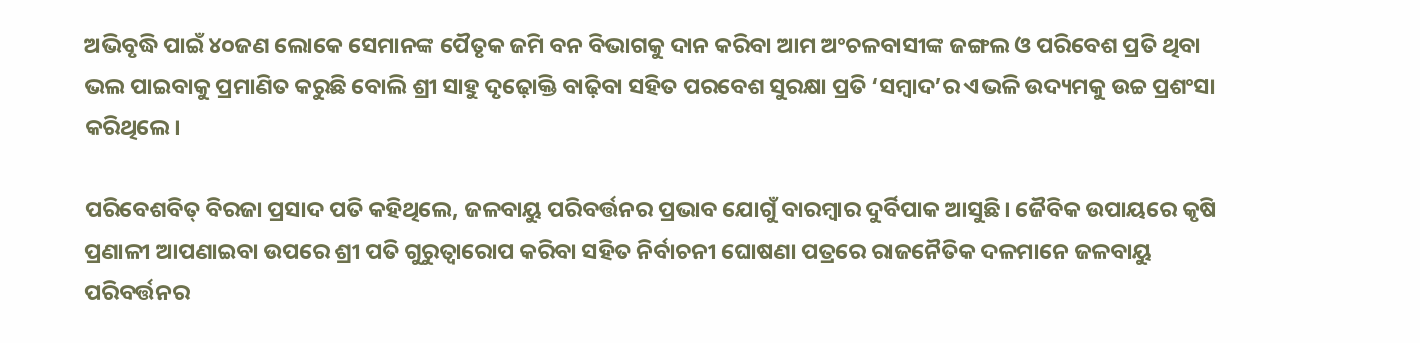ଅଭିବୃଦ୍ଧି ପାଇଁ ୪୦ଜଣ ଲୋକେ ସେମାନଙ୍କ ପୈତୃକ ଜମି ବନ ବିଭାଗକୁ ଦାନ କରିବା ଆମ ଅଂଚଳବାସୀଙ୍କ ଜଙ୍ଗଲ ଓ ପରିବେଶ ପ୍ରତି ଥିବା ଭଲ ପାଇବାକୁ ପ୍ରମାଣିତ କରୁଛି ବୋଲି ଶ୍ରୀ ସାହୁ ଦୃଢ଼ୋକ୍ତି ବାଢ଼ିବା ସହିତ ପରବେଶ ସୁରକ୍ଷା ପ୍ରତି ‘ସମ୍ବାଦ’ର ଏଭଳି ଉଦ୍ୟମକୁ ଉଚ୍ଚ ପ୍ରଶଂସା କରିଥିଲେ।

ପରିବେଶବିତ୍ ବିରଜା ପ୍ରସାଦ ପତି କହିଥିଲେ, ଜଳବାୟୁ ପରିବର୍ତ୍ତନର ପ୍ରଭାବ ଯୋଗୁଁ ବାରମ୍ବାର ଦୁର୍ବିପାକ ଆସୁଛି। ଜୈବିକ ଉପାୟରେ କୃଷି ପ୍ରଣାଳୀ ଆପଣାଇବା ଉପରେ ଶ୍ରୀ ପତି ଗୁରୁତ୍ବାରୋପ କରିବା ସହିତ ନିର୍ବାଚନୀ ଘୋଷଣା ପତ୍ରରେ ରାଜନୈତିକ ଦଳମାନେ ଜଳବାୟୁ ପରିବର୍ତ୍ତନର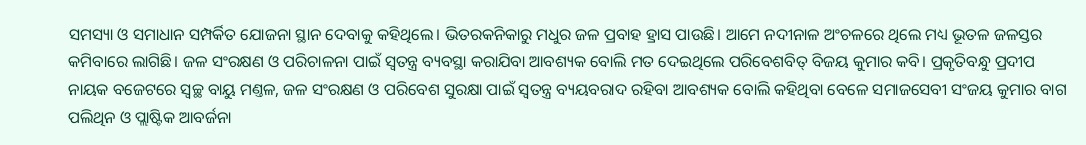ସମସ୍ୟା ଓ ସମାଧାନ ସମ୍ପର୍କିତ ଯୋଜନା ସ୍ଥାନ ଦେବାକୁ କହିଥିଲେ। ଭିତରକନିକାରୁ ମଧୁର ଜଳ ପ୍ରବାହ ହ୍ରାସ ପାଉଛି। ଆମେ ନଦୀନାଳ ଅଂଚଳରେ ଥିଲେ ମଧ୍ୟ ଭୂତଳ ଜଳସ୍ତର କମିବାରେ ଲାଗିଛି। ଜଳ ସଂରକ୍ଷଣ ଓ ପରିଚାଳନା ପାଇଁ ସ୍ବତନ୍ତ୍ର ବ୍ୟବସ୍ଥା କରାଯିବା ଆବଶ୍ୟକ ବୋଲି ମତ ଦେଇଥିଲେ ପରିବେଶବିତ୍‌ ବିଜୟ କୁମାର କବି। ପ୍ରକୃତିବନ୍ଧୁ ପ୍ରଦୀପ ନାୟକ ବଜେଟରେ ସ୍ବଚ୍ଛ ବାୟୁ ମଣ୍ତଳ, ଜଳ ସଂରକ୍ଷଣ ଓ ପରିବେଶ ସୁରକ୍ଷା ପାଇଁ ସ୍ବତନ୍ତ୍ର ବ୍ୟୟବରାଦ ରହିବା ଆବଶ୍ୟକ ବୋଲି କହିଥିବା ବେଳେ ସମାଜସେବୀ ସଂଜୟ କୁମାର ବାଗ ପଲିଥିନ ଓ ପ୍ଲାଷ୍ଟିକ ଆବର୍ଜନା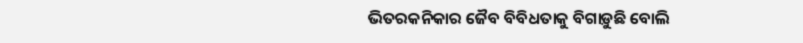ଭିତରକନିକାର ଜୈବ ବିବିଧତାକୁ ବିଗାଡ଼ୁଛି ବୋଲି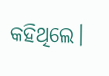କହିଥିଲେ।